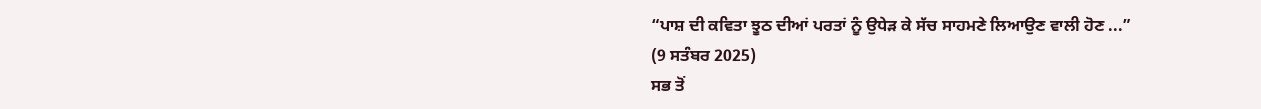“ਪਾਸ਼ ਦੀ ਕਵਿਤਾ ਝੂਠ ਦੀਆਂ ਪਰਤਾਂ ਨੂੰ ਉਧੇੜ ਕੇ ਸੱਚ ਸਾਹਮਣੇ ਲਿਆਉਣ ਵਾਲੀ ਹੋਣ ...”
(9 ਸਤੰਬਰ 2025)
ਸਭ ਤੋਂ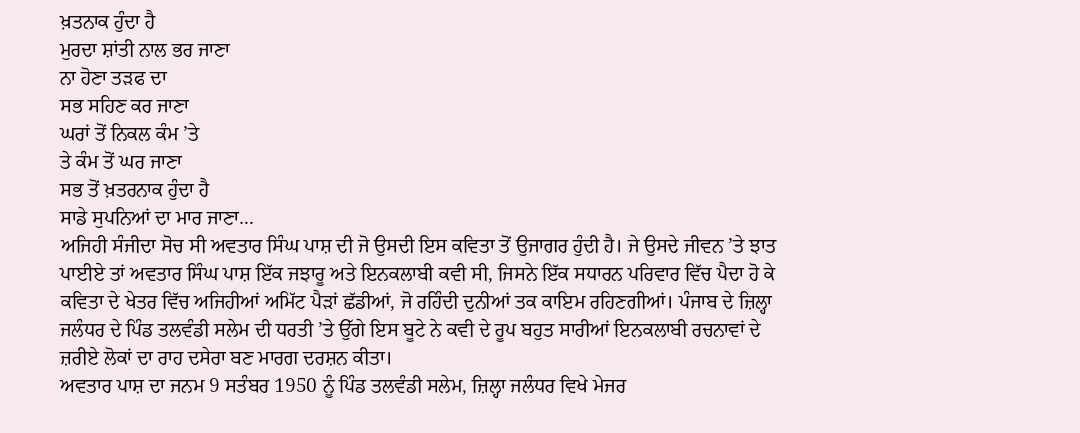ਖ਼ਤਨਾਕ ਹੁੰਦਾ ਹੈ
ਮੁਰਦਾ ਸ਼ਾਂਤੀ ਨਾਲ ਭਰ ਜਾਣਾ
ਨਾ ਹੋਣਾ ਤੜਫ ਦਾ
ਸਭ ਸਹਿਣ ਕਰ ਜਾਣਾ
ਘਰਾਂ ਤੋਂ ਨਿਕਲ ਕੰਮ ’ਤੇ
ਤੇ ਕੰਮ ਤੋਂ ਘਰ ਜਾਣਾ
ਸਭ ਤੋਂ ਖ਼ਤਰਨਾਕ ਹੁੰਦਾ ਹੈ
ਸਾਡੇ ਸੁਪਨਿਆਂ ਦਾ ਮਾਰ ਜਾਣਾ…
ਅਜਿਹੀ ਸੰਜੀਦਾ ਸੋਚ ਸੀ ਅਵਤਾਰ ਸਿੰਘ ਪਾਸ਼ ਦੀ ਜੋ ਉਸਦੀ ਇਸ ਕਵਿਤਾ ਤੋਂ ਉਜਾਗਰ ਹੁੰਦੀ ਹੈ। ਜੇ ਉਸਦੇ ਜੀਵਨ ’ਤੇ ਝਾਤ ਪਾਈਏ ਤਾਂ ਅਵਤਾਰ ਸਿੰਘ ਪਾਸ਼ ਇੱਕ ਜਝਾਰੂ ਅਤੇ ਇਨਕਲਾਬੀ ਕਵੀ ਸੀ, ਜਿਸਨੇ ਇੱਕ ਸਧਾਰਨ ਪਰਿਵਾਰ ਵਿੱਚ ਪੈਦਾ ਹੋ ਕੇ ਕਵਿਤਾ ਦੇ ਖੇਤਰ ਵਿੱਚ ਅਜਿਹੀਆਂ ਅਮਿੱਟ ਪੈੜਾਂ ਛੱਡੀਆਂ, ਜੋ ਰਹਿੰਦੀ ਦੁਨੀਆਂ ਤਕ ਕਾਇਮ ਰਹਿਣਗੀਆਂ। ਪੰਜਾਬ ਦੇ ਜ਼ਿਲ੍ਹਾ ਜਲੰਧਰ ਦੇ ਪਿੰਡ ਤਲਵੰਡੀ ਸਲੇਮ ਦੀ ਧਰਤੀ ’ਤੇ ਉੱਗੇ ਇਸ ਬੂਟੇ ਨੇ ਕਵੀ ਦੇ ਰੂਪ ਬਹੁਤ ਸਾਰੀਆਂ ਇਨਕਲਾਬੀ ਰਚਨਾਵਾਂ ਦੇ ਜ਼ਰੀਏ ਲੋਕਾਂ ਦਾ ਰਾਹ ਦਸੇਰਾ ਬਣ ਮਾਰਗ ਦਰਸ਼ਨ ਕੀਤਾ।
ਅਵਤਾਰ ਪਾਸ਼ ਦਾ ਜਨਮ 9 ਸਤੰਬਰ 1950 ਨੂੰ ਪਿੰਡ ਤਲਵੰਡੀ ਸਲੇਮ, ਜ਼ਿਲ੍ਹਾ ਜਲੰਧਰ ਵਿਖੇ ਮੇਜਰ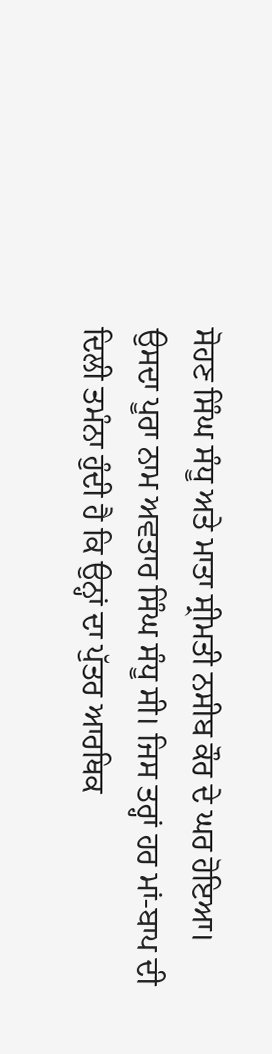ਸੋਹਣ ਸਿੰਘ ਸੰਧੂ ਅਤੇ ਮਾਤਾ ਸ੍ਰੀਮਤੀ ਨਸੀਬ ਕੌਰ ਦੇ ਘਰ ਹੋਇਆ। ਉਸਦਾ ਪੂਰਾ ਨਾਮ ਅਵਤਾਰ ਸਿੰਘ ਸੰਧੂ ਸੀ। ਜਿਸ ਤਰ੍ਹਾਂ ਹਰ ਮਾਂ-ਬਾਪ ਦੀ ਦਿਲੀ ਤਮੰਨਾ ਹੁੰਦੀ ਹੈ ਕਿ ਉਨ੍ਹਾਂ ਦਾ ਪੁੱਤਰ ਆਰਥਿਕ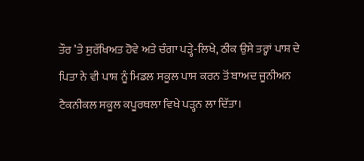ਤੌਰ ’ਤੇ ਸੁਰੱਖਿਅਤ ਹੋਵੇ ਅਤੇ ਚੰਗਾ ਪੜ੍ਹੇ-ਲਿਖੇ, ਠੀਕ ਉਸੇ ਤਰ੍ਹਾਂ ਪਾਸ਼ ਦੇ ਪਿਤਾ ਨੇ ਵੀ ਪਾਸ਼ ਨੂੰ ਮਿਡਲ ਸਕੂਲ ਪਾਸ ਕਰਨ ਤੋਂ ਬਾਅਦ ਜੂਨੀਅਨ ਟੈਕਨੀਕਲ ਸਕੂਲ ਕਪੂਰਥਲਾ ਵਿਖੇ ਪੜ੍ਹਨ ਲਾ ਦਿੱਤਾ।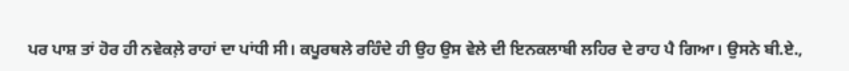ਪਰ ਪਾਸ਼ ਤਾਂ ਹੋਰ ਹੀ ਨਵੇਕਲ਼ੇ ਰਾਹਾਂ ਦਾ ਪਾਂਧੀ ਸੀ। ਕਪੂਰਥਲੇ ਰਹਿੰਦੇ ਹੀ ਉਹ ਉਸ ਵੇਲੇ ਦੀ ਇਨਕਲਾਬੀ ਲਹਿਰ ਦੇ ਰਾਹ ਪੈ ਗਿਆ। ਉਸਨੇ ਬੀ.ਏ.,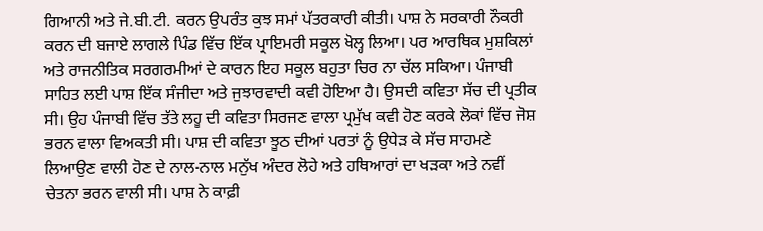ਗਿਆਨੀ ਅਤੇ ਜੇ.ਬੀ.ਟੀ. ਕਰਨ ਉਪਰੰਤ ਕੁਝ ਸਮਾਂ ਪੱਤਰਕਾਰੀ ਕੀਤੀ। ਪਾਸ਼ ਨੇ ਸਰਕਾਰੀ ਨੌਕਰੀ ਕਰਨ ਦੀ ਬਜਾਏ ਲਾਗਲੇ ਪਿੰਡ ਵਿੱਚ ਇੱਕ ਪ੍ਰਾਇਮਰੀ ਸਕੂਲ ਖੋਲ੍ਹ ਲਿਆ। ਪਰ ਆਰਥਿਕ ਮੁਸ਼ਕਿਲਾਂ ਅਤੇ ਰਾਜਨੀਤਿਕ ਸਰਗਰਮੀਆਂ ਦੇ ਕਾਰਨ ਇਹ ਸਕੂਲ ਬਹੁਤਾ ਚਿਰ ਨਾ ਚੱਲ ਸਕਿਆ। ਪੰਜਾਬੀ ਸਾਹਿਤ ਲਈ ਪਾਸ਼ ਇੱਕ ਸੰਜੀਦਾ ਅਤੇ ਜੁਝਾਰਵਾਦੀ ਕਵੀ ਹੋਇਆ ਹੈ। ਉਸਦੀ ਕਵਿਤਾ ਸੱਚ ਦੀ ਪ੍ਰਤੀਕ ਸੀ। ਉਹ ਪੰਜਾਬੀ ਵਿੱਚ ਤੱਤੇ ਲਹੂ ਦੀ ਕਵਿਤਾ ਸਿਰਜਣ ਵਾਲਾ ਪ੍ਰਮੁੱਖ ਕਵੀ ਹੋਣ ਕਰਕੇ ਲੋਕਾਂ ਵਿੱਚ ਜੋਸ਼ ਭਰਨ ਵਾਲਾ ਵਿਅਕਤੀ ਸੀ। ਪਾਸ਼ ਦੀ ਕਵਿਤਾ ਝੂਠ ਦੀਆਂ ਪਰਤਾਂ ਨੂੰ ਉਧੇੜ ਕੇ ਸੱਚ ਸਾਹਮਣੇ ਲਿਆਉਣ ਵਾਲੀ ਹੋਣ ਦੇ ਨਾਲ-ਨਾਲ ਮਨੁੱਖ ਅੰਦਰ ਲੋਹੇ ਅਤੇ ਹਥਿਆਰਾਂ ਦਾ ਖੜਕਾ ਅਤੇ ਨਵੀਂ ਚੇਤਨਾ ਭਰਨ ਵਾਲੀ ਸੀ। ਪਾਸ਼ ਨੇ ਕਾਫ਼ੀ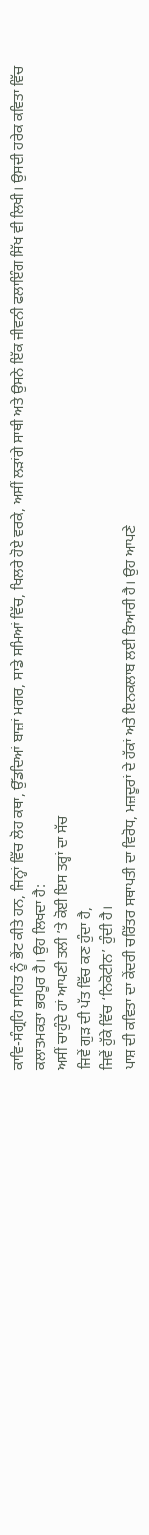ਕਾਵਿ-ਸੰਗ੍ਰਹਿ ਸਾਹਿਤ ਨੂੰ ਭੇਂਟ ਕੀਤੇ ਹਨ, ਜਿਨ੍ਹਾਂ ਵਿੱਚ ਲੋਹ ਕਥਾ, ਉੱਡਦਿਆਂ ਬਾਜ਼ਾਂ ਮਗਰ, ਸਾਡੇ ਸਮਿਆਂ ਵਿੱਚ, ਖਿਲਰੇ ਹੋਏ ਵਰਕੇ, ਅਸੀਂ ਲੜਾਂਗੇ ਸਾਥੀ ਅਤੇ ਉਸਨੇ ਇੱਕ ਜੀਵਨੀ ਫਲਾਇੰਗ ਸਿੱਖ ਵੀ ਲਿਖੀ। ਉਸਦੀ ਹਰੇਕ ਕਵਿਤਾ ਵਿੱਚ ਕਲਾਤਮਕਤਾ ਭਰਪੂਰ ਹੈ। ਉਹ ਲਿਖਦਾ ਹੈ:
ਅਸੀਂ ਚਾਹੁੰਦੇ ਹਾਂ ਆਪਣੀ ਤਲੀ ’ਤੇ ਕੋਈ ਇਸ ਤਰ੍ਹਾਂ ਦਾ ਸੱਚ
ਜਿਵੇਂ ਗੁੜ ਦੀ ਪੱਤ ਵਿੱਚ ਕਣ ਹੁੰਦਾ ਹੈ,
ਜਿਵੇਂ ਹੁੱਕੇ ਵਿੱਚ ‘ਨਿਕੋਟੀਨ’ ਹੁੰਦੀ ਹੈ।
ਪਾਸ਼ ਦੀ ਕਵਿਤਾ ਦਾ ਕੇਂਦਰੀ ਚਰਿੱਤਰ ਸਥਾਪਤੀ ਦਾ ਵਿਰੋਧ, ਮਜ਼ਦੂਰਾਂ ਦੇ ਹੱਕਾਂ ਅਤੇ ਇਨਕਲਾਬ ਲਈ ਤਿਆਰੀ ਹੈ। ਉਹ ਆਪਣੇ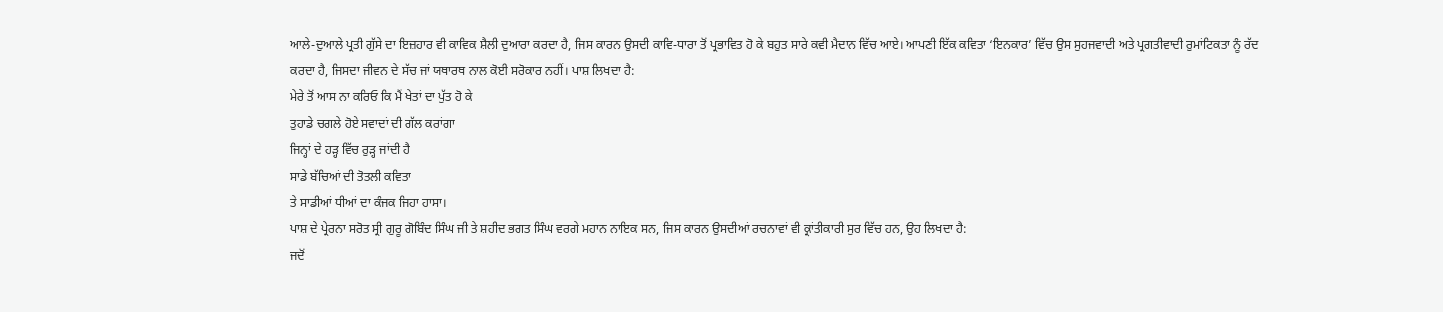ਆਲੇ-ਦੁਆਲੇ ਪ੍ਰਤੀ ਗੁੱਸੇ ਦਾ ਇਜ਼ਹਾਰ ਵੀ ਕਾਵਿਕ ਸ਼ੈਲੀ ਦੁਆਰਾ ਕਰਦਾ ਹੈ, ਜਿਸ ਕਾਰਨ ਉਸਦੀ ਕਾਵਿ-ਧਾਰਾ ਤੋਂ ਪ੍ਰਭਾਵਿਤ ਹੋ ਕੇ ਬਹੁਤ ਸਾਰੇ ਕਵੀ ਮੈਦਾਨ ਵਿੱਚ ਆਏ। ਆਪਣੀ ਇੱਕ ਕਵਿਤਾ ‘ਇਨਕਾਰ’ ਵਿੱਚ ਉਸ ਸੁਹਜਵਾਦੀ ਅਤੇ ਪ੍ਰਗਤੀਵਾਦੀ ਰੁਮਾਂਟਿਕਤਾ ਨੂੰ ਰੱਦ ਕਰਦਾ ਹੈ, ਜਿਸਦਾ ਜੀਵਨ ਦੇ ਸੱਚ ਜਾਂ ਯਥਾਰਥ ਨਾਲ ਕੋਈ ਸਰੋਕਾਰ ਨਹੀਂ। ਪਾਸ਼ ਲਿਖਦਾ ਹੈ:
ਮੇਰੇ ਤੋਂ ਆਸ ਨਾ ਕਰਿਓ ਕਿ ਮੈਂ ਖੇਤਾਂ ਦਾ ਪੁੱਤ ਹੋ ਕੇ
ਤੁਹਾਡੇ ਚਗਲੇ ਹੋਏ ਸਵਾਦਾਂ ਦੀ ਗੱਲ ਕਰਾਂਗਾ
ਜਿਨ੍ਹਾਂ ਦੇ ਹੜ੍ਹ ਵਿੱਚ ਰੁੜ੍ਹ ਜਾਂਦੀ ਹੈ
ਸਾਡੇ ਬੱਚਿਆਂ ਦੀ ਤੋਤਲੀ ਕਵਿਤਾ
ਤੇ ਸਾਡੀਆਂ ਧੀਆਂ ਦਾ ਕੰਜਕ ਜਿਹਾ ਹਾਸਾ।
ਪਾਸ਼ ਦੇ ਪ੍ਰੇਰਨਾ ਸਰੋਤ ਸ੍ਰੀ ਗੁਰੂ ਗੋਬਿੰਦ ਸਿੰਘ ਜੀ ਤੇ ਸ਼ਹੀਦ ਭਗਤ ਸਿੰਘ ਵਰਗੇ ਮਹਾਨ ਨਾਇਕ ਸਨ, ਜਿਸ ਕਾਰਨ ਉਸਦੀਆਂ ਰਚਨਾਵਾਂ ਵੀ ਕ੍ਰਾਂਤੀਕਾਰੀ ਸੁਰ ਵਿੱਚ ਹਨ, ਉਹ ਲਿਖਦਾ ਹੈ:
ਜਦੋਂ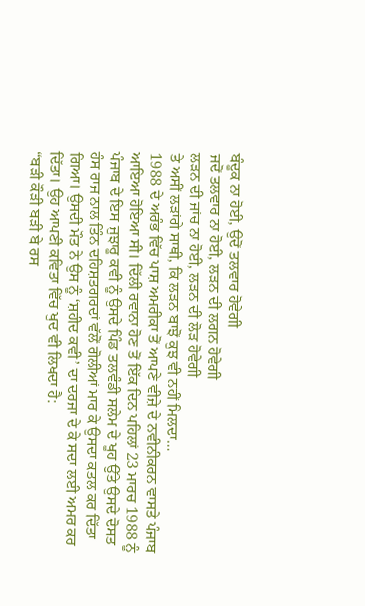ਬੰਦੂਕ ਨਾ ਹੋਈ, ਉਦੋਂ ਤਲਵਾਰ ਹੋਵੇਗੀ
ਜਦੋਂ ਤਲਵਾਰ ਨਾ ਹੋਈ, ਲੜਨ ਦੀ ਲਗਨ ਹੋਵੇਗੀ
ਲੜਨ ਦੀ ਜਾਂਚ ਨਾ ਹੋਈ, ਲੜਨ ਦੀ ਲੋੜ ਹੋਵੇਗੀ
ਤੇ ਅਸੀਂ ਲੜਾਂਗੇ ਸਾਥੀ, ਕਿ ਲੜਨ ਬਾਝੋਂ ਕੁਝ ਵੀ ਨਹੀਂ ਮਿਲਦਾ…
1988 ਦੇ ਅਰੰਭ ਵਿੱਚ ਪਾਸ਼ ਅਮਰੀਕਾ ਤੋਂ ਆਪਣੇ ਵੀਜ਼ੇ ਦੇ ਨਵੀਨੀਕਰਨ ਵਾਸਤੇ ਪੰਜਾਬ ਆਇਆ ਹੋਇਆ ਸੀ। ਦਿੱਲੀ ਰਵਾਨਾ ਹੋਣ ਤੋਂ ਇੱਕ ਦਿਨ ਪਹਿਲਾਂ 23 ਮਾਰਚ 1988 ਨੂੰ ਪੰਜਾਬ ਦੇ ਇਸ ਜੁਝਾਰੂ ਕਵੀ ਨੂੰ ਉਸਦੇ ਪਿੰਡ ਤਲਵੰਡੀ ਸਲੇਮ ਦੇ ਖੂਹ ਉੱਤੇ ਉਸਦੇ ਦੋਸਤ ਹੰਸ ਰਾਜ ਨਾਲ ਤਿੰਨ ਦਹਿਸ਼ਤਗਰਦਾਂ ਵੱਲੋਂ ਗੋਲੀਆਂ ਮਾਰ ਕੇ ਉਸਦਾ ਕਤਲ ਕਰ ਦਿੱਤਾ ਗਿਆ। ਉਸਦੀ ਮੌਤ ਨੇ ਉਸ ਨੂੰ ‘ਸ਼ਹੀਦ ਕਵੀ’ ਦਾ ਦਰਜਾ ਦੇ ਕੇ ਸਦਾ ਲਈ ਅਮਰ ਕਰ ਦਿੱਤਾ। ਉਹ ਆਪਣੀ ਕਵਿਤਾ ਵਿੱਚ ਖੁਦ ਵੀ ਲਿਖਦਾ ਹੈ:
“ਬੜੀ ਕੌੜੀ ਬੜੀ ਬੇ ਰਸ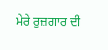ਮੇਰੇ ਰੁਜ਼ਗਾਰ ਦੀ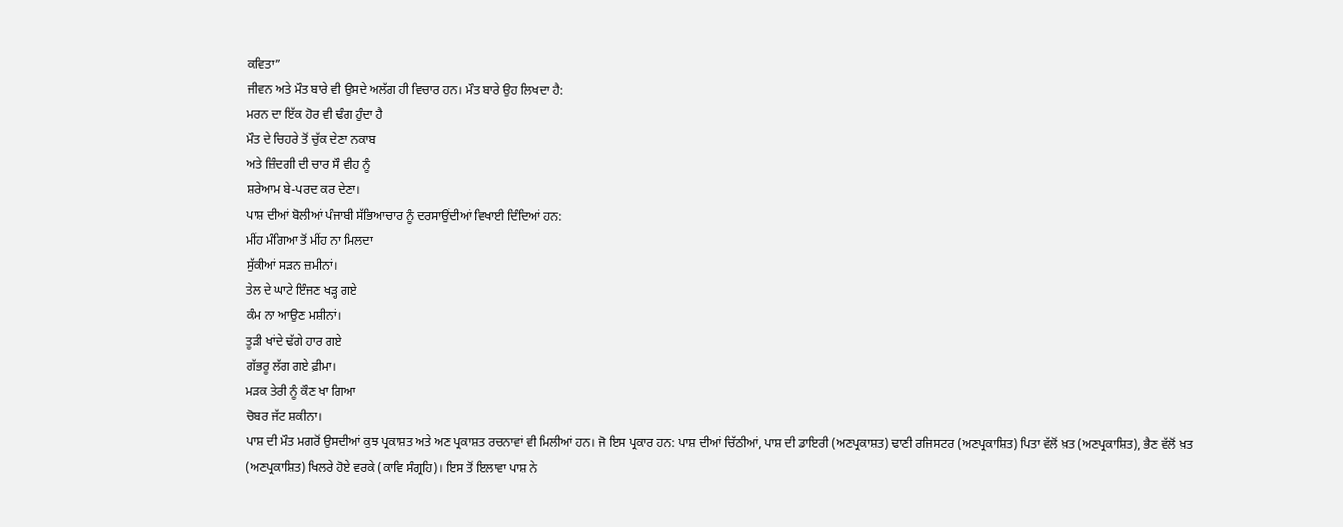ਕਵਿਤਾ”
ਜੀਵਨ ਅਤੇ ਮੌਤ ਬਾਰੇ ਵੀ ਉਸਦੇ ਅਲੱਗ ਹੀ ਵਿਚਾਰ ਹਨ। ਮੌਤ ਬਾਰੇ ਉਹ ਲਿਖਦਾ ਹੈ:
ਮਰਨ ਦਾ ਇੱਕ ਹੋਰ ਵੀ ਢੰਗ ਹੁੰਦਾ ਹੈ
ਮੌਤ ਦੇ ਚਿਹਰੇ ਤੋਂ ਚੁੱਕ ਦੇਣਾ ਨਕਾਬ
ਅਤੇ ਜ਼ਿੰਦਗੀ ਦੀ ਚਾਰ ਸੌ ਵੀਹ ਨੂੰ
ਸ਼ਰੇਆਮ ਬੇ-ਪਰਦ ਕਰ ਦੇਣਾ।
ਪਾਸ਼ ਦੀਆਂ ਬੋਲੀਆਂ ਪੰਜਾਬੀ ਸੱਭਿਆਚਾਰ ਨੂੰ ਦਰਸਾਉਂਦੀਆਂ ਵਿਖਾਈ ਦਿੰਦਿਆਂ ਹਨ:
ਮੀਂਹ ਮੰਗਿਆ ਤੋਂ ਮੀਂਹ ਨਾ ਮਿਲਦਾ
ਸੁੱਕੀਆਂ ਸੜਨ ਜ਼ਮੀਨਾਂ।
ਤੇਲ ਦੇ ਘਾਟੇ ਇੰਜਣ ਖੜ੍ਹ ਗਏ
ਕੰਮ ਨਾ ਆਉਣ ਮਸ਼ੀਨਾਂ।
ਤੂੜੀ ਖਾਂਦੇ ਢੱਗੇ ਹਾਰ ਗਏ
ਗੱਭਰੂ ਲੱਗ ਗਏ ਫ਼ੀਮਾ।
ਮੜਕ ਤੇਰੀ ਨੂੰ ਕੌਣ ਖਾ ਗਿਆ
ਚੋਬਰ ਜੱਟ ਸ਼ਕੀਨਾ।
ਪਾਸ਼ ਦੀ ਮੌਤ ਮਗਰੋਂ ਉਸਦੀਆਂ ਕੁਝ ਪ੍ਰਕਾਸ਼ਤ ਅਤੇ ਅਣ ਪ੍ਰਕਾਸ਼ਤ ਰਚਨਾਵਾਂ ਵੀ ਮਿਲੀਆਂ ਹਨ। ਜੋ ਇਸ ਪ੍ਰਕਾਰ ਹਨ: ਪਾਸ਼ ਦੀਆਂ ਚਿੱਠੀਆਂ, ਪਾਸ਼ ਦੀ ਡਾਇਰੀ (ਅਣਪ੍ਰਕਾਸ਼ਤ) ਢਾਣੀ ਰਜਿਸਟਰ (ਅਣਪ੍ਰਕਾਸ਼ਿਤ) ਪਿਤਾ ਵੱਲੋਂ ਖ਼ਤ (ਅਣਪ੍ਰਕਾਸ਼ਿਤ), ਭੈਣ ਵੱਲੋਂ ਖ਼ਤ (ਅਣਪ੍ਰਕਾਸ਼ਿਤ) ਖਿਲਰੇ ਹੋਏ ਵਰਕੇ (ਕਾਵਿ ਸੰਗ੍ਰਹਿ)। ਇਸ ਤੋਂ ਇਲਾਵਾ ਪਾਸ਼ ਨੇ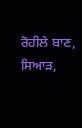ਰੋਹੀਲੇ ਬਾਣ, ਸਿਆੜ,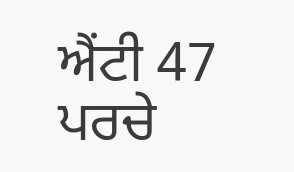ਐਂਟੀ 47 ਪਰਚੇ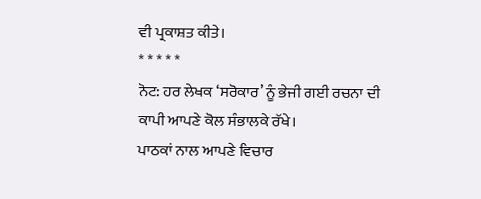ਵੀ ਪ੍ਰਕਾਸ਼ਤ ਕੀਤੇ।
* * * * *
ਨੋਟ: ਹਰ ਲੇਖਕ ‘ਸਰੋਕਾਰ’ ਨੂੰ ਭੇਜੀ ਗਈ ਰਚਨਾ ਦੀ ਕਾਪੀ ਆਪਣੇ ਕੋਲ ਸੰਭਾਲਕੇ ਰੱਖੇ।
ਪਾਠਕਾਂ ਨਾਲ ਆਪਣੇ ਵਿਚਾਰ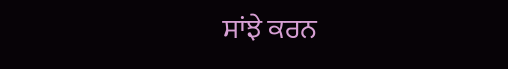ਸਾਂਝੇ ਕਰਨ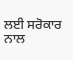ਲਈ ਸਰੋਕਾਰ ਨਾਲ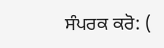ਸੰਪਰਕ ਕਰੋ: (